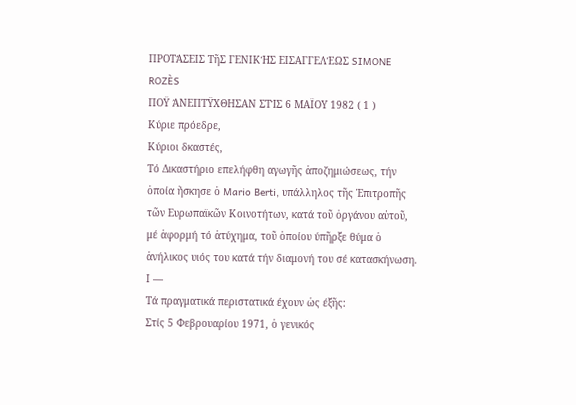ΠΡΟΤΆΣΕΙΣ ΤῆΣ ΓΕΝΙΚΉΣ ΕΙΣΑΓΓΕΛΈΩΣ SIMONE ROZÈS
ΠΟΫ ΆΝΕΠΤΫΧΘΗΣΑΝ ΣΤΊΣ 6 ΜΑΪΟΥ 1982 ( 1 )
Κύριε πρόεδρε,
Κύριοι δκαστές,
Τό Δικαστήριο επελήφθη αγωγῆς ἀποζημιώσεως, τήν ὁποία ἤσκησε ὁ Mario Berti, υπάλληλος τῆς Ἐπιτροπῆς τῶν Ευρωπαϊκῶν Κοινοτήτων, κατά τοῦ ὀργάνου αὐτοῦ, μέ ἀφορμή τό ἀτύχημα, τοῦ ὁποίου ύπῆρξε θύμα ὁ ἀνήλικος υιός του κατά τήν διαμονή του σέ κατασκήνωση.
Ι —
Τά πραγματικά περιστατικά έχουν ὡς έξῆς:
Στίς 5 Φεβρουαρίου 1971, ὁ γενικός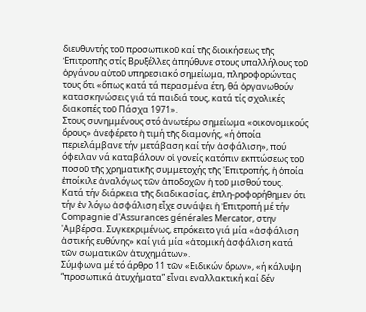διευθυντής τοῦ προσωπικοῦ καί τῆς διοικήσεως τῆς Ἐπιτροπῆς στίς Βρυξέλλες ἀπηύθυνε στους υπαλλήλους τοῦ ὀργάνου αὐτοῦ υπηρεσιακό σημείωμα, πληροφορώντας τους ὅτι «ὅπως κατά τά περασμένα έτη, θά ὀργανωθούν κατασκηνώσεις γιά τά παιδιά τους, κατά τίς σχολικές διακοπές τοῦ Πάσχα 1971».
Στους συνημμένους στό ἀνωτέρω σημείωμα «οικονομικούς ὅρους» ἀνεφέρετο ἡ τιμή τῆς διαμονής, «ή ὁποία περιελάμβανε τήν μετάβαση καί τήν ἀσφάλιση», πού όφειλαν νά καταβάλουν οἱ γονείς κατόπιν εκπτώσεως τοῦ ποσοῦ τῆς χρηματικῆς συμμετοχής τῆς 'Επιτροπής, ἡ ὁποία ἐποίκιλε ἀναλόγως τῶν ἀποδοχῶν ἡ τοῦ μισθού τους.
Κατά τήν διάρκεια τῆς διαδικασίας, ἐπλη-ροφορήθημεν ότι τήν ἐν λόγω ἀσφάλιση εἶχε συνάψει ἡ Ἐπιτροπή μέ τήν Compagnie d'Assurances générales Mercator, στην 'Αμβέρσα. Συγκεκριμένως, επρόκειτο γιά μία «ἀσφάλιση ἀστικής ευθύνης» καί γιά μία «ἀτομική ἀσφάλιση κατά τῶν σωματικῶν ἀτυχημάτων».
Σύμφωνα μέ τό άρθρο 11 τῶν «Ειδικών ὅρων», «ή κάλυψη “προσωπικά ἀτυχήματα” εἶναι εναλλακτική καί δέν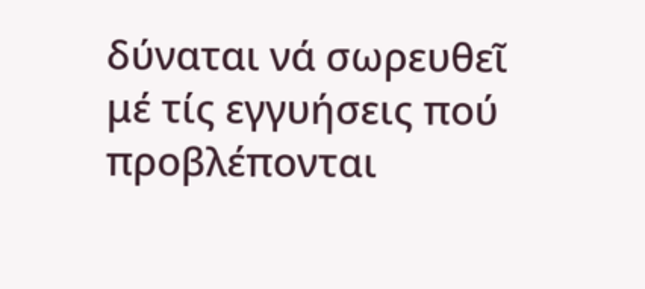δύναται νά σωρευθεῖ μέ τίς εγγυήσεις πού προβλέπονται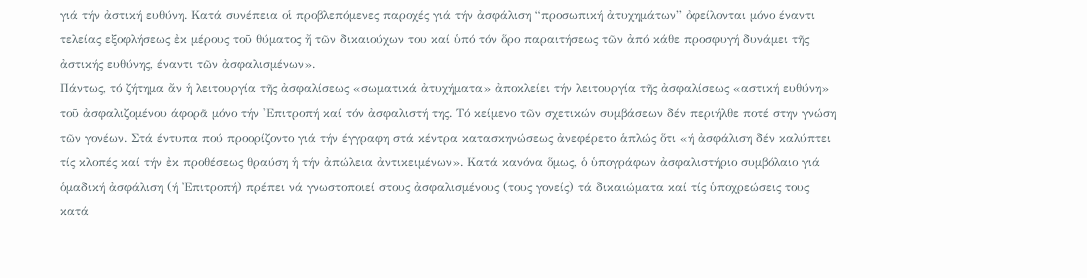γιά τήν ἀστική ευθύνη. Κατά συνέπεια οἱ προβλεπόμενες παροχές γιά τήν ἀσφάλιση “προσωπική ἀτυχημάτων” ὀφείλονται μόνο έναντι τελείας εξοφλήσεως ἐκ μέρους τοῦ θύματος ἤ τῶν δικαιούχων του καί ὑπό τόν ὅρο παραιτήσεως τῶν ἀπό κάθε προσφυγή δυνάμει τῆς ἀστικής ευθύνης, έναντι τῶν ἀσφαλισμένων».
Πάντως, τό ζήτημα ἄν ἡ λειτουργία τῆς ἀσφαλίσεως «σωματικά ἀτυχήματα» ἀποκλείει τήν λειτουργία τῆς ἀσφαλίσεως «αστική ευθύνη» τοῦ ἀσφαλιζομένου άφορᾶ μόνο τήν 'Επιτροπή καί τόν ἀσφαλιστή της. Τό κείμενο τῶν σχετικών συμβάσεων δέν περιήλθε ποτέ στην γνώση τῶν γονέων. Στά έντυπα πού προορίζοντο γιά τήν έγγραφη στά κέντρα κατασκηνώσεως ἀνεφέρετο ἁπλώς ὅτι «ή ἀσφάλιση δέν καλύπτει τίς κλοπές καί τήν ἐκ προθέσεως θραύση ἡ τήν ἀπώλεια ἀντικειμένων». Κατά κανόνα ὅμως, ὁ ὑπογράφων ἀσφαλιστήριο συμβόλαιο γιά ὁμαδική ἀσφάλιση (ή Ἐπιτροπή) πρέπει νά γνωστοποιεί στους ἀσφαλισμένους (τους γονείς) τά δικαιώματα καί τίς ὑποχρεώσεις τους κατά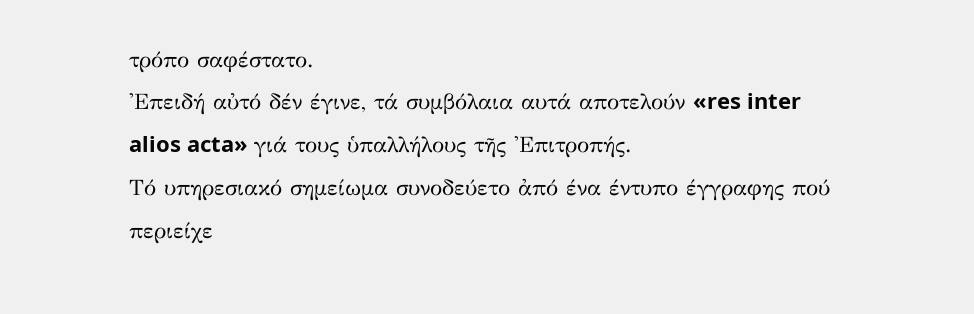τρόπο σαφέστατο.
'Επειδή αὐτό δέν έγινε, τά συμβόλαια αυτά αποτελούν «res inter alios acta» γιά τους ὑπαλλήλους τῆς 'Επιτροπής.
Τό υπηρεσιακό σημείωμα συνοδεύετο ἀπό ένα έντυπο έγγραφης πού περιείχε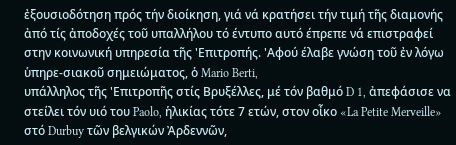ἐξουσιοδότηση πρός τήν διοίκηση, γιά νά κρατήσει τήν τιμή τῆς διαμονής ἀπό τίς ἀποδοχές τοῦ υπαλλήλου τό έντυπο αυτό έπρεπε νά επιστραφεί στην κοινωνική υπηρεσία τῆς 'Επιτροπής. 'Αφού έλαβε γνώση τοῦ ἐν λόγω ὑπηρε-σιακοῦ σημειώματος, ὁ Mario Berti,
υπάλληλος τῆς 'Επιτροπῆς στίς Βρυξέλλες, μέ τόν βαθμό D 1, ἀπεφάσισε να στείλει τόν υιό του Paolo, ἡλικίας τότε 7 ετών, στον οἶκο «La Petite Merveille» στό Durbuy τῶν βελγικών Ἀρδεννῶν,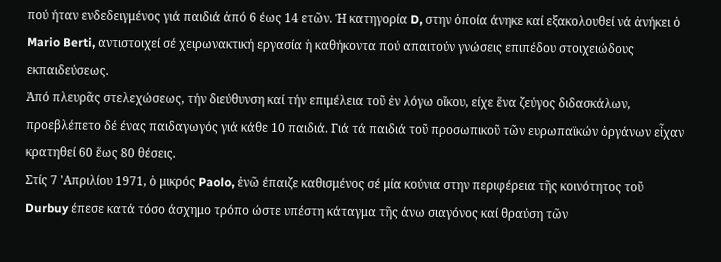πού ήταν ενδεδειγμένος γιά παιδιά ἀπό 6 έως 14 ετῶν. Ή κατηγορία D, στην ὁποία άνηκε καί εξακολουθεί νά ἀνήκει ὁ Mario Berti, αντιστοιχεί σέ χειρωνακτική εργασία ἡ καθήκοντα πού απαιτούν γνώσεις επιπέδου στοιχειώδους εκπαιδεύσεως.
Ἀπό πλευρᾶς στελεχώσεως, τήν διεύθυνση καί τήν επιμέλεια τοῦ ἐν λόγω οἴκου, είχε ἕνα ζεύγος διδασκάλων, προεβλέπετο δέ ένας παιδαγωγός γιά κάθε 10 παιδιά. Γιά τά παιδιά τοῦ προσωπικοῦ τῶν ευρωπαϊκών ὀργάνων εἶχαν κρατηθεί 60 ἕως 80 θέσεις.
Στίς 7 'Απριλίου 1971, ὁ μικρός Paolo, ἐνῶ έπαιζε καθισμένος σέ μία κούνια στην περιφέρεια τῆς κοινότητος τοῦ Durbuy έπεσε κατά τόσο άσχημο τρόπο ώστε υπέστη κάταγμα τῆς άνω σιαγόνος καί θραύση τῶν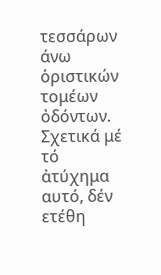τεσσάρων άνω ὁριστικών τομέων ὀδόντων.
Σχετικά μέ τό ἀτύχημα αυτό, δέν ετέθη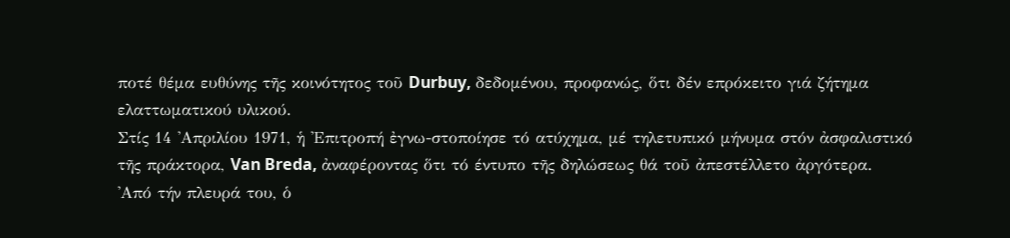ποτέ θέμα ευθύνης τῆς κοινότητος τοῦ Durbuy, δεδομένου, προφανώς, ὅτι δέν επρόκειτο γιά ζήτημα ελαττωματικού υλικού.
Στίς 14 'Απριλίου 1971, ἡ 'Επιτροπή ἐγνω-στοποίησε τό ατύχημα, μέ τηλετυπικό μήνυμα στόν ἀσφαλιστικό τῆς πράκτορα, Van Breda, ἀναφέροντας ὅτι τό έντυπο τῆς δηλώσεως θά τοῦ ἀπεστέλλετο ἀργότερα.
'Από τήν πλευρά του, ὁ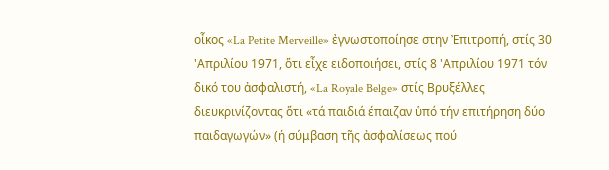οἶκος «La Petite Merveille» ἐγνωστοποίησε στην Ἐπιτροπή, στίς 30 'Απριλίου 1971, ὅτι εἶχε ειδοποιήσει, στίς 8 'Απριλίου 1971 τόν δικό του ἀσφαλιστή, «La Royale Belge» στίς Βρυξέλλες διευκρινίζοντας ὅτι «τά παιδιά έπαιζαν ὑπό τήν επιτήρηση δύο παιδαγωγών» (ή σύμβαση τῆς ἀσφαλίσεως πού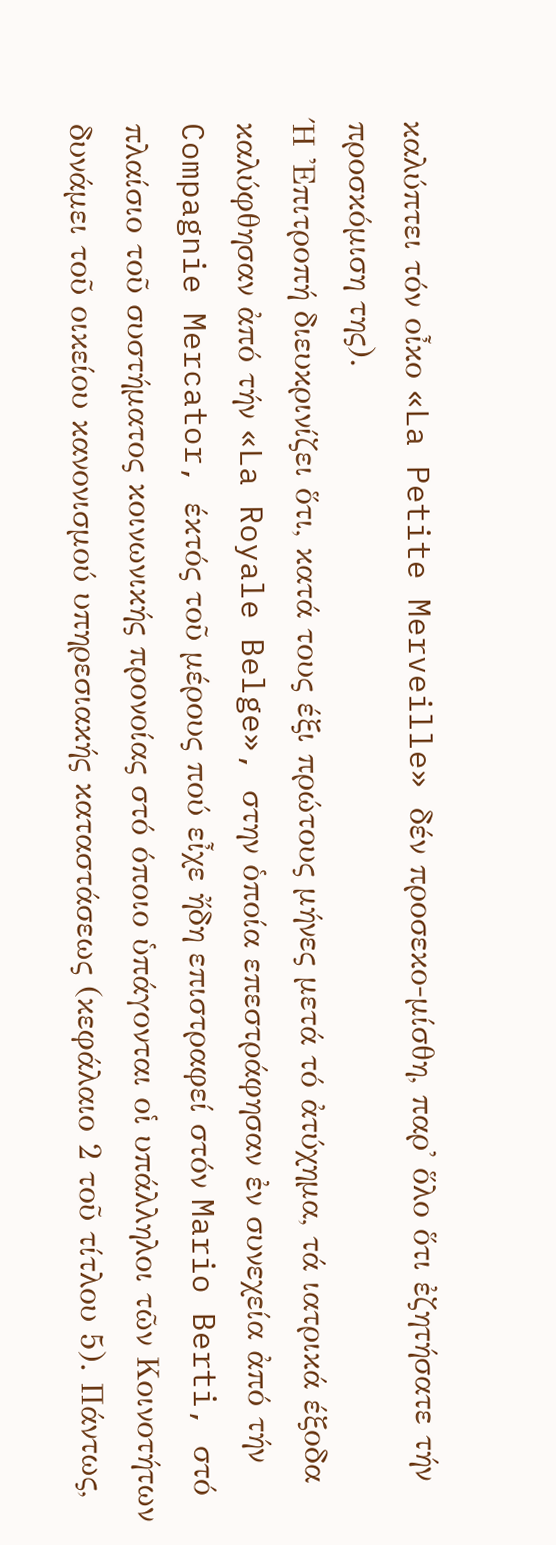καλύπτει τόν οἶκο «La Petite Merveille» δέν προσεκο-μίσθη, παρ' ὅλο ὅτι ἐζητήσατε τήν προσκόμιση της).
Ή 'Επιτροπή διευκρινίζει ὅτι, κατά τους έξι πρώτους μήνες μετά τό ἀτύχημα, τά ιατρικά έξοδα καλύφθησαν ἀπό τήν «La Royale Belge», στην ὁποία επεστράφησαν ἐν συνεχεία ἀπό τήν Compagnie Mercator, έκτός τοῦ μέρους πού εἶχε ἤδη επιστραφεί στόν Mario Berti, στό πλαίσιο τοῦ συστήματος κοινωνικής προνοίας στό όποιο ὑπάγονται οἱ υπάλληλοι τῶν Κοινοτήτων δυνάμει τοῦ οικείου κανονισμού υπηρεσιακής καταστάσεως (κεφάλαιο 2 τοῦ τίτλου 5). Πάντως,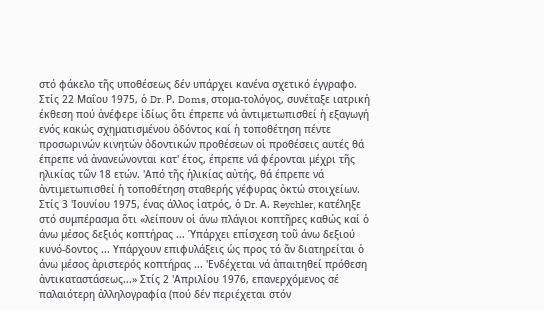στό φάκελο τῆς υποθέσεως δέν υπάρχει κανένα σχετικό έγγραφο.
Στίς 22 Μαΐου 1975, ὁ Dr. Ρ. Doms, στομα-τολόγος, συνέταξε ιατρική έκθεση πού ἀνέφερε ἰδίως ὅτι έπρεπε νά ἀντιμετωπισθεί ἡ εξαγωγή ενός κακώς σχηματισμένου ὀδόντος καί ἡ τοποθέτηση πέντε προσωρινών κινητών ὀδοντικών προθέσεων οἱ προθέσεις αυτές θά έπρεπε νά ἀνανεώνονται κατ' έτος, έπρεπε νά φέρονται μέχρι τῆς ηλικίας τῶν 18 ετών. 'Από τῆς ἡλικίας αὐτής, θά έπρεπε νά ἀντιμετωπισθεί ἡ τοποθέτηση σταθερής γέφυρας ὀκτώ στοιχείων.
Στίς 3 'Ιουνίου 1975, ένας άλλος ἰατρός, ὁ Dr. Α. Reychler, κατέληξε στό συμπέρασμα ὅτι «λείπουν οἱ άνω πλάγιοι κοπτῆρες καθώς καί ὁ άνω μέσος δεξιός κοπτήρας ... Ὑπάρχει επίσχεση τοῦ άνω δεξιού κυνό-δοντος ... Υπάρχουν επιφυλάξεις ὡς προς τό ἄν διατηρείται ὁ άνω μέσος ἀριστερός κοπτήρας ... 'Ενδέχεται νά ἀπαιτηθεί πρόθεση ἀντικαταστάσεως...» Στίς 2 'Απριλίου 1976, επανερχόμενος σέ παλαιότερη ἀλληλογραφία (πού δέν περιέχεται στόν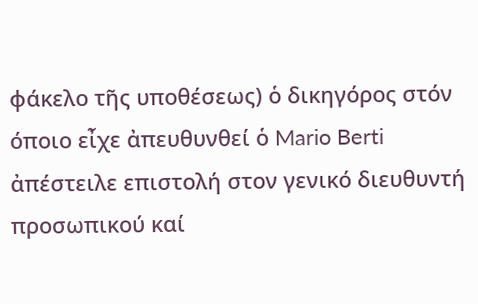φάκελο τῆς υποθέσεως) ὁ δικηγόρος στόν όποιο εἶχε ἀπευθυνθεί ὁ Mario Berti ἀπέστειλε επιστολή στον γενικό διευθυντή προσωπικού καί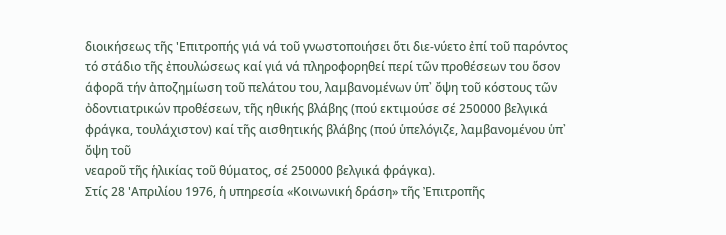διοικήσεως τῆς 'Επιτροπής γιά νά τοῦ γνωστοποιήσει ὅτι διε-νύετο ἐπί τοῦ παρόντος τό στάδιο τῆς ἐπουλώσεως καί γιά νά πληροφορηθεί περί τῶν προθέσεων του ὅσον άφορᾶ τήν ἀποζημίωση τοῦ πελάτου του, λαμβανομένων ὑπ᾽ ὄψη τοῦ κόστους τῶν ὀδοντιατρικών προθέσεων, τῆς ηθικής βλάβης (πού εκτιμούσε σέ 250000 βελγικά φράγκα, τουλάχιστον) καί τῆς αισθητικής βλάβης (πού ὑπελόγιζε, λαμβανομένου ὑπ᾽ ὄψη τοῦ
νεαροῦ τῆς ἡλικίας τοῦ θύματος, σέ 250000 βελγικά φράγκα).
Στίς 28 'Απριλίου 1976, ἡ υπηρεσία «Κοινωνική δράση» τῆς Ἐπιτροπῆς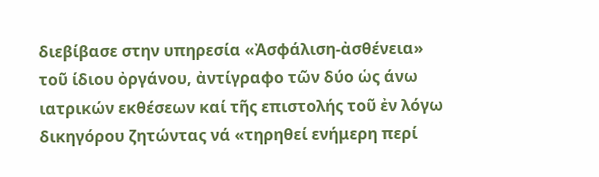διεβίβασε στην υπηρεσία «Ἀσφάλιση-ἀσθένεια» τοῦ ίδιου ὀργάνου, ἀντίγραφο τῶν δύο ὡς άνω ιατρικών εκθέσεων καί τῆς επιστολής τοῦ ἐν λόγω δικηγόρου ζητώντας νά «τηρηθεί ενήμερη περί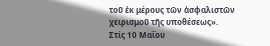τοῦ ἐκ μέρους τῶν ἀσφαλιστῶν χειρισμοῦ τῆς υποθέσεως».
Στίς 10 Μαΐου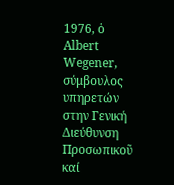1976, ὁ Albert Wegener, σύμβουλος υπηρετών στην Γενική Διεύθυνση Προσωπικοῦ καί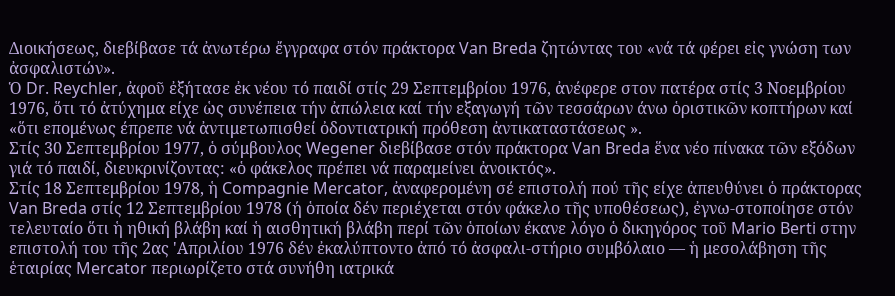Διοικήσεως, διεβίβασε τά ἀνωτέρω ἔγγραφα στόν πράκτορα Van Breda ζητώντας του «νά τά φέρει εἰς γνώση των ἀσφαλιστών».
Ὁ Dr. Reychler, ἀφοῦ ἐξήτασε ἐκ νέου τό παιδί στίς 29 Σεπτεμβρίου 1976, ἀνέφερε στον πατέρα στίς 3 Νοεμβρίου 1976, ὅτι τό ἀτύχημα είχε ὡς συνέπεια τήν ἀπώλεια καί τήν εξαγωγή τῶν τεσσάρων άνω ὁριστικῶν κοπτήρων καί «ὅτι επομένως έπρεπε νά ἀντιμετωπισθεί ὀδοντιατρική πρόθεση ἀντικαταστάσεως ».
Στίς 30 Σεπτεμβρίου 1977, ὁ σύμβουλος Wegener διεβίβασε στόν πράκτορα Van Breda ἕνα νέο πίνακα τῶν εξόδων γιά τό παιδί, διευκρινίζοντας: «ὁ φάκελος πρέπει νά παραμείνει ἀνοικτός».
Στίς 18 Σεπτεμβρίου 1978, ἡ Compagnie Mercator, ἀναφερομένη σέ επιστολή πού τῆς είχε ἀπευθύνει ὁ πράκτορας Van Breda στίς 12 Σεπτεμβρίου 1978 (ή ὁποία δέν περιέχεται στόν φάκελο τῆς υποθέσεως), ἐγνω-στοποίησε στόν τελευταίο ὅτι ἡ ηθική βλάβη καί ἡ αισθητική βλάβη περί τῶν ὁποίων έκανε λόγο ὁ δικηγόρος τοῦ Mario Berti στην επιστολή του τῆς 2ας 'Απριλίου 1976 δέν ἐκαλύπτοντο ἀπό τό ἀσφαλι-στήριο συμβόλαιο — ἡ μεσολάβηση τῆς ἑταιρίας Mercator περιωρίζετο στά συνήθη ιατρικά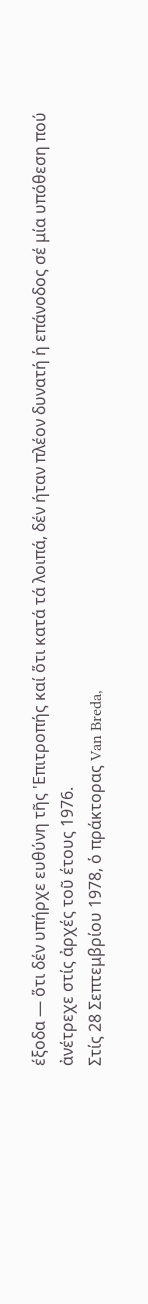έξοδα — ὅτι δέν υπήρχε ευθύνη τῆς 'Επιτροπής καί ὅτι κατά τά λοιπά, δέν ήταν πλέον δυνατή ἡ επάνοδος σέ μία υπόθεση πού ἀνέτρεχε στίς ἀρχές τοῦ έτους 1976.
Στίς 28 Σεπτεμβρίου 1978, ὁ πράκτορας Van Breda,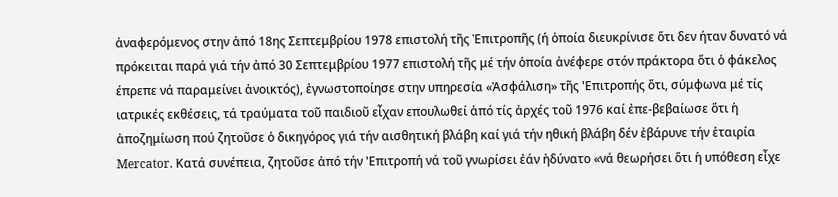ἀναφερόμενος στην ἀπό 18ης Σεπτεμβρίου 1978 επιστολή τῆς Ἐπιτροπῆς (ή ὁποία διευκρίνισε ὅτι δεν ήταν δυνατό νά πρόκειται παρά γιά τήν ἀπό 30 Σεπτεμβρίου 1977 επιστολή τῆς μέ τήν ὁποία ἀνέφερε στόν πράκτορα ὅτι ὁ φάκελος έπρεπε νά παραμείνει ἀνοικτός), ἐγνωστοποίησε στην υπηρεσία «Ἀσφάλιση» τῆς 'Επιτροπής ὅτι, σύμφωνα μέ τίς ιατρικές εκθέσεις, τά τραύματα τοῦ παιδιοῦ εἶχαν επουλωθεί ἀπό τίς ἀρχές τοῦ 1976 καί ἐπε-βεβαίωσε ὅτι ἡ ἀποζημίωση πού ζητοῦσε ὁ δικηγόρος γιά τήν αισθητική βλάβη καί γιά τήν ηθική βλάβη δέν ἐβάρυνε τήν ἑταιρία Mercator. Κατά συνέπεια, ζητοῦσε ἀπό τήν 'Επιτροπή νά τοῦ γνωρίσει ἐάν ἠδύνατο «νά θεωρήσει ὅτι ἡ υπόθεση εἶχε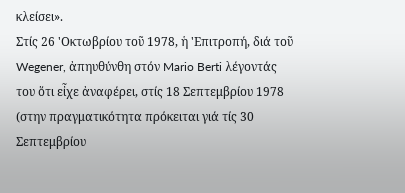κλείσει».
Στίς 26 'Οκτωβρίου τοῦ 1978, ἡ 'Επιτροπή, διά τοῦ Wegener, ἀπηυθύνθη στόν Mario Berti λέγοντάς του ὅτι εἶχε ἀναφέρει, στίς 18 Σεπτεμβρίου 1978 (στην πραγματικότητα πρόκειται γιά τίς 30 Σεπτεμβρίου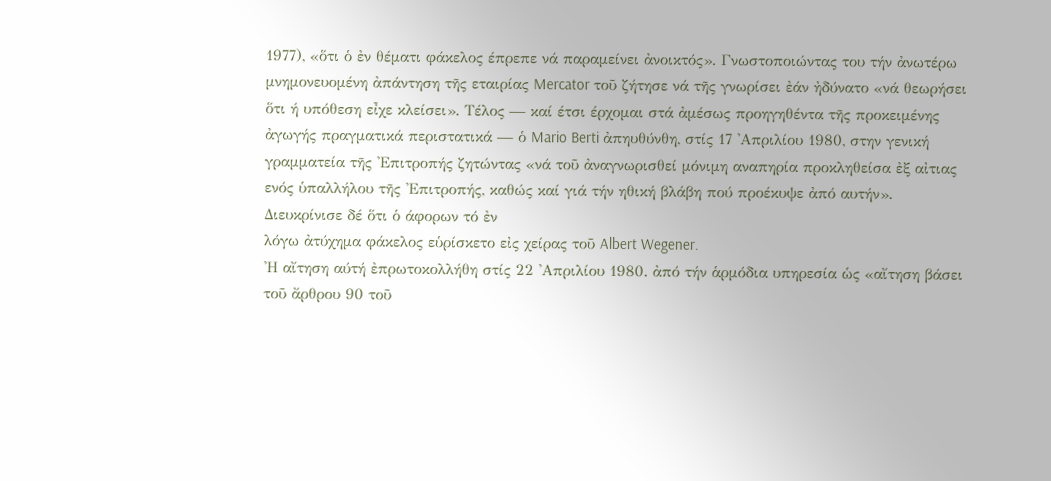1977), «ὅτι ὁ ἐν θέματι φάκελος έπρεπε νά παραμείνει ἀνοικτός». Γνωστοποιώντας του τήν ἀνωτέρω μνημονευομένη ἀπάντηση τῆς εταιρίας Mercator τοῦ ζήτησε νά τῆς γνωρίσει ἐάν ἠδύνατο «νά θεωρήσει ὅτι ή υπόθεση εἶχε κλείσει». Τέλος — καί έτσι έρχομαι στά ἀμέσως προηγηθέντα τῆς προκειμένης ἀγωγής πραγματικά περιστατικά — ὁ Mario Berti ἀπηυθύνθη, στίς 17 'Απριλίου 1980, στην γενική γραμματεία τῆς 'Επιτροπής ζητώντας «νά τοῦ ἀναγνωρισθεί μόνιμη αναπηρία προκληθείσα ἐξ αἰτιας ενός ὑπαλλήλου τῆς 'Επιτροπής, καθώς καί γιά τήν ηθική βλάβη πού προέκυψε ἀπό αυτήν». Διευκρίνισε δέ ὅτι ὁ άφορων τό ἐν
λόγω ἀτύχημα φάκελος εὑρίσκετο εἰς χείρας τοῦ Albert Wegener.
'Η αἴτηση αύτή ἐπρωτοκολλήθη στίς 22 'Απριλίου 1980. ἀπό τήν ἁρμόδια υπηρεσία ὡς «αἴτηση βάσει τοῦ ἄρθρου 90 τοῦ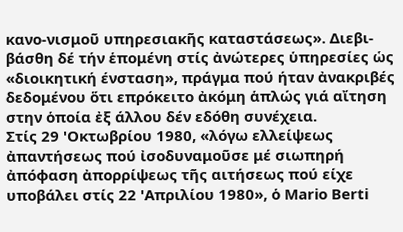κανο-νισμοῦ υπηρεσιακῆς καταστάσεως». Διεβι-βάσθη δέ τήν ἑπομένη στίς ἀνώτερες ὑπηρεσίες ὡς «διοικητική ένσταση», πράγμα πού ήταν ἀνακριβές δεδομένου ὅτι επρόκειτο ἀκόμη ἁπλώς γιά αἴτηση στην ὁποία ἐξ άλλου δέν εδόθη συνέχεια.
Στίς 29 'Οκτωβρίου 1980, «λόγω ελλείψεως ἀπαντήσεως πού ἰσοδυναμοῦσε μέ σιωπηρή ἀπόφαση ἀπορρίψεως τῆς αιτήσεως πού είχε υποβάλει στίς 22 'Απριλίου 1980», ὁ Mario Berti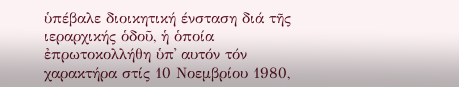ὑπέβαλε διοικητική ένσταση διά τῆς ιεραρχικής ὁδοῦ, ἡ ὁποία ἐπρωτοκολλήθη ὑπ᾽ αυτόν τόν χαρακτήρα στίς 10 Νοεμβρίου 1980,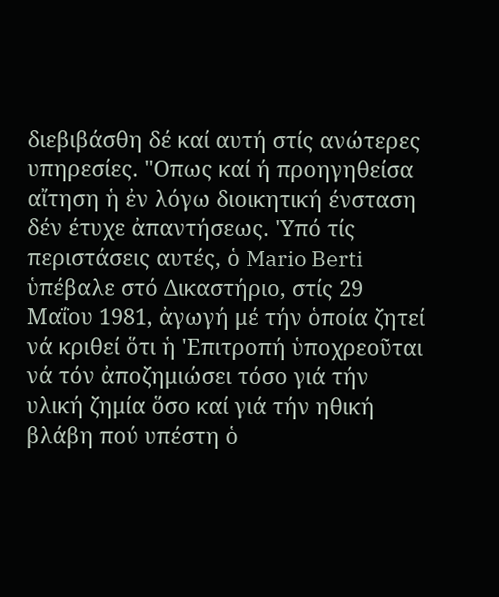διεβιβάσθη δέ καί αυτή στίς ανώτερες υπηρεσίες. "Οπως καί ή προηγηθείσα αἴτηση ἡ ἐν λόγω διοικητική ένσταση δέν έτυχε ἀπαντήσεως. 'Υπό τίς περιστάσεις αυτές, ὁ Mario Berti ὑπέβαλε στό Δικαστήριο, στίς 29 Μαΐου 1981, ἀγωγή μέ τήν ὁποία ζητεί νά κριθεί ὅτι ἡ 'Επιτροπή ὑποχρεοῦται νά τόν ἀποζημιώσει τόσο γιά τήν υλική ζημία ὅσο καί γιά τήν ηθική βλάβη πού υπέστη ὁ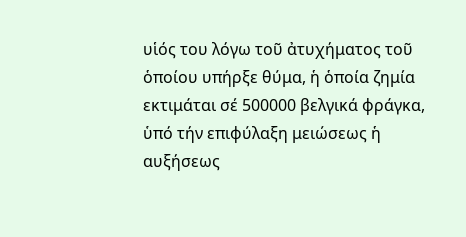υἱός του λόγω τοῦ ἀτυχήματος τοῦ ὁποίου υπήρξε θύμα, ἡ ὁποία ζημία εκτιμάται σέ 500000 βελγικά φράγκα, ὑπό τήν επιφύλαξη μειώσεως ἡ αυξήσεως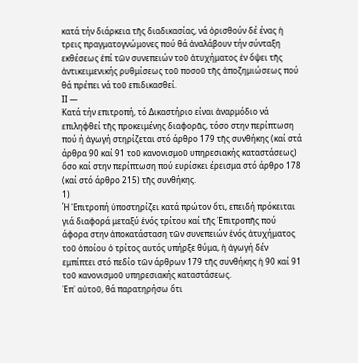κατά τήν διάρκεια τῆς διαδικασίας, νά ὁρισθούν δέ ένας ἡ τρεις πραγματογνώμονες πού θά ἀναλάβουν τήν σύνταξη εκθέσεως ἐπί τῶν συνεπειών τοῦ ἀτυχήματος ἐν ὄψει τῆς ἀντικειμενικής ρυθμίσεως τοῦ ποσοῦ τῆς ἀποζημιώσεως πού θά πρέπει νά τοῦ επιδικασθεί.
ΙΙ —
Κατά τήν επιτροπή, τό Δικαστήριο είναι ἀναρμόδιο νά επιληφθεί τῆς προκειμένης διαφορᾶς, τόσο στην περίπτωση πού ή ἀγωγή στηρίζεται στό άρθρο 179 τῆς συνθήκης (καί στά άρθρα 90 καί 91 τοῦ κανονισμοῦ υπηρεσιακής καταστάσεως) ὅσο καί στην περίπτωση πού ευρίσκει έρεισμα στό άρθρο 178 (καί στό άρθρο 215) τῆς συνθήκης.
1)
Ή 'Επιτροπή ὑποστηρίζει κατά πρώτον ὅτι, επειδή πρόκειται γιά διαφορά μεταξύ ἑνός τρίτου καί τῆς Ἐπιτροπῆς πού άφορα στην ἀποκατάσταση τῶν συνεπειών ἑνός ἀτυχήματος τοῦ ὁποίου ὁ τρίτος αυτός υπήρξε θύμα, ἡ ἀγωγή δέν εμπίπτει στό πεδίο τῶν άρθρων 179 τῆς συνθήκης ἡ 90 καί 91 τοῦ κανονισμοῦ υπηρεσιακής καταστάσεως.
Ἐπ᾽ αὐτοῦ, θά παρατηρήσω ὅτι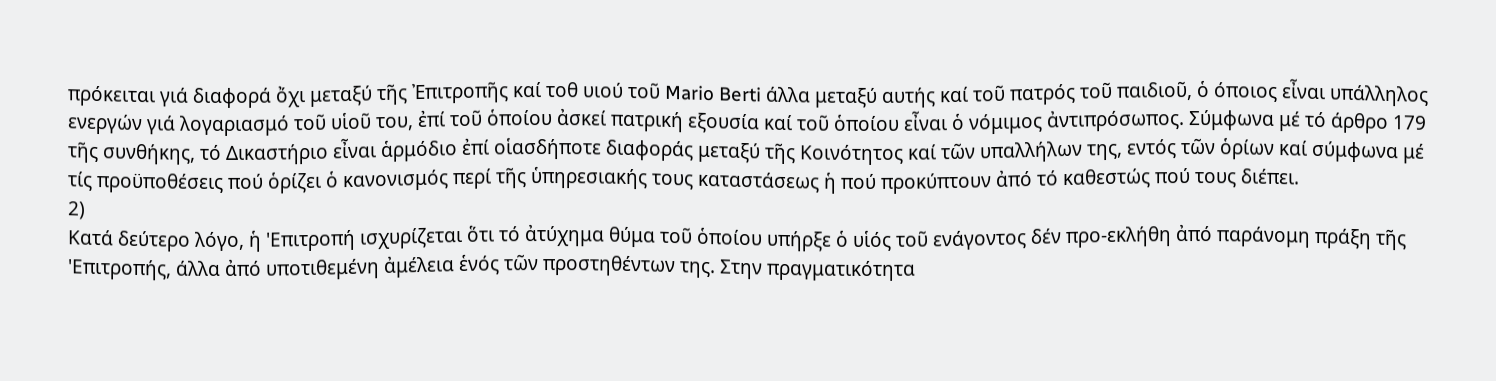πρόκειται γιά διαφορά ὄχι μεταξύ τῆς Ἐπιτροπῆς καί τοθ υιού τοῦ Mario Berti άλλα μεταξύ αυτής καί τοῦ πατρός τοῦ παιδιοῦ, ὁ όποιος εἶναι υπάλληλος ενεργών γιά λογαριασμό τοῦ υἱοῦ του, ἐπί τοῦ ὁποίου ἀσκεί πατρική εξουσία καί τοῦ ὁποίου εἶναι ὁ νόμιμος ἀντιπρόσωπος. Σύμφωνα μέ τό άρθρο 179 τῆς συνθήκης, τό Δικαστήριο εἶναι ἁρμόδιο ἐπί οἱασδήποτε διαφοράς μεταξύ τῆς Κοινότητος καί τῶν υπαλλήλων της, εντός τῶν ὁρίων καί σύμφωνα μέ τίς προϋποθέσεις πού ὁρίζει ὁ κανονισμός περί τῆς ὑπηρεσιακής τους καταστάσεως ἡ πού προκύπτουν ἀπό τό καθεστώς πού τους διέπει.
2)
Κατά δεύτερο λόγο, ἡ 'Επιτροπή ισχυρίζεται ὅτι τό ἀτύχημα θύμα τοῦ ὁποίου υπήρξε ὁ υἱός τοῦ ενάγοντος δέν προ-εκλήθη ἀπό παράνομη πράξη τῆς 'Επιτροπής, άλλα ἀπό υποτιθεμένη ἀμέλεια ἑνός τῶν προστηθέντων της. Στην πραγματικότητα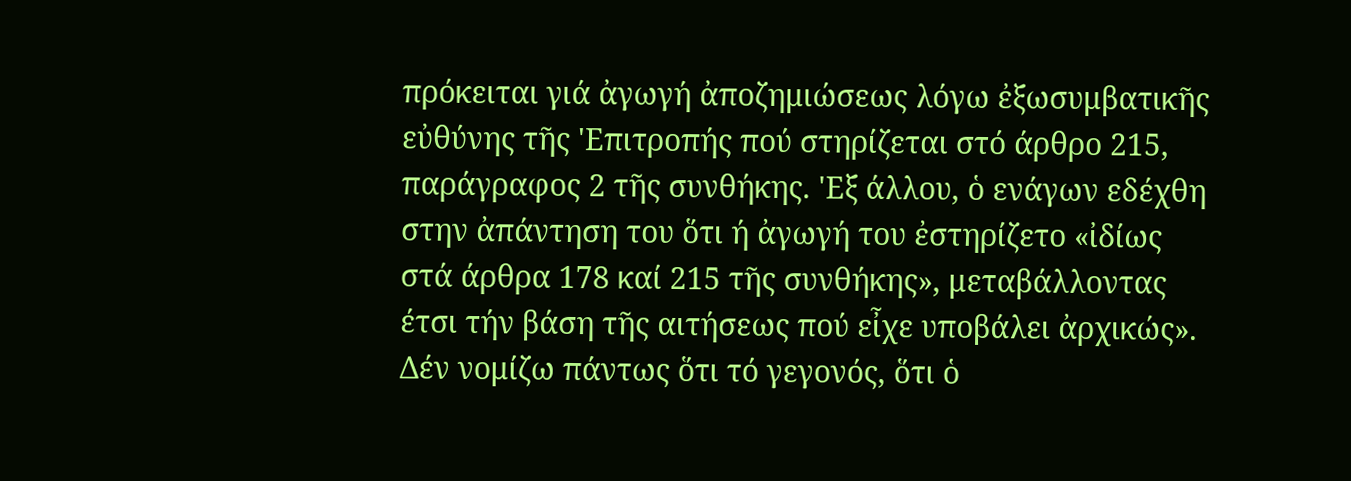πρόκειται γιά ἀγωγή ἀποζημιώσεως λόγω ἐξωσυμβατικῆς εὐθύνης τῆς 'Επιτροπής πού στηρίζεται στό άρθρο 215, παράγραφος 2 τῆς συνθήκης. 'Εξ άλλου, ὁ ενάγων εδέχθη στην ἀπάντηση του ὅτι ή ἀγωγή του ἐστηρίζετο «ἰδίως στά άρθρα 178 καί 215 τῆς συνθήκης», μεταβάλλοντας έτσι τήν βάση τῆς αιτήσεως πού εἶχε υποβάλει ἀρχικώς».
Δέν νομίζω πάντως ὅτι τό γεγονός, ὅτι ὁ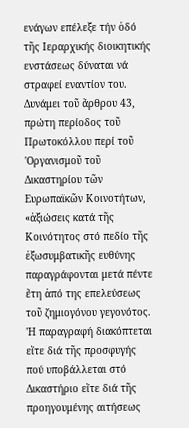ενάγων επέλεξε τήν ὁδό τῆς Ιεραρχικής διοικητικής ενστάσεως δύναται νά στραφεί εναντίον του.
Δυνάμει τοῦ ἄρθρου 43, πρώτη περίοδος τοῦ Πρωτοκόλλου περί τοῦ 'Οργανισμοῦ τοῦ Δικαστηρίου τῶν Ευρωπαϊκῶν Κοινοτήτων, «ἀξιώσεις κατά τῆς Κοινότητος στό πεδίο τῆς ἐξωσυμβατικῆς ευθύνης παραγράφονται μετά πέντε ἔτη ἀπό της επελεύσεως τοῦ ζημιογόνου γεγονότος. 'Η παραγραφή διακόπτεται εἴτε διά τῆς προσφυγής πού υποβάλλεται στό Δικαστήριο εἴτε διά τῆς προηγουμένης αιτήσεως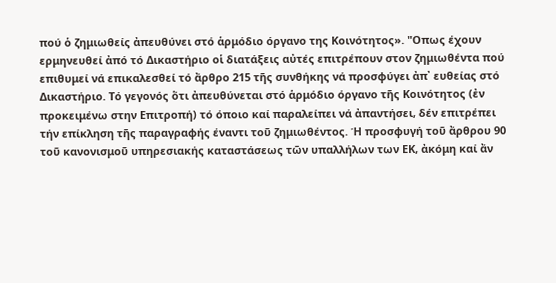πού ὁ ζημιωθείς ἀπευθύνει στό ἁρμόδιο όργανο της Κοινότητος». "Οπως έχουν ερμηνευθεί ἀπό τό Δικαστήριο οἱ διατάξεις αὐτές επιτρέπουν στον ζημιωθέντα πού επιθυμεί νά επικαλεσθεί τό ἄρθρο 215 τῆς συνθήκης νά προσφύγει ἀπ᾽ ευθείας στό Δικαστήριο. Τό γεγονός ὅτι ἀπευθύνεται στό ἁρμόδιο όργανο τῆς Κοινότητος (ἐν προκειμένω στην Επιτροπή) τό όποιο καί παραλείπει νά ἀπαντήσει, δέν επιτρέπει τήν επίκληση τῆς παραγραφής έναντι τοῦ ζημιωθέντος. Ή προσφυγή τοῦ ἄρθρου 90 τοῦ κανονισμοῦ υπηρεσιακής καταστάσεως τῶν υπαλλήλων των ΕΚ, ἀκόμη καί ἄν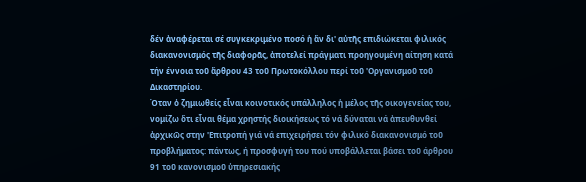δέν ἀναφέρεται σέ συγκεκριμένο ποσό ἡ ἄν δι' αὐτῆς επιδιώκεται φιλικός διακανονισμός τῆς διαφορᾶς, ἀποτελεί πράγματι προηγουμένη αίτηση κατά τήν έννοια τοῦ ἄρθρου 43 τοῦ Πρωτοκόλλου περί τοῦ 'Οργανισμοῦ τοῦ Δικαστηρίου.
Όταν ὁ ζημιωθείς εἶναι κοινοτικός υπάλληλος ἡ μέλος τῆς οικογενείας του, νομίζω ὅτι εἶναι θέμα χρηστής διοικήσεως τό νά δύναται νά ἀπευθυνθεί ἀρχικῶς στην 'Επιτροπή γιά νά επιχειρήσει τόν φιλικό διακανονισμό τοῦ προβλήματος: πάντως, ή προσφυγή του πού υποβάλλεται βάσει τοῦ άρθρου 91 τοῦ κανονισμοῦ ὑπηρεσιακής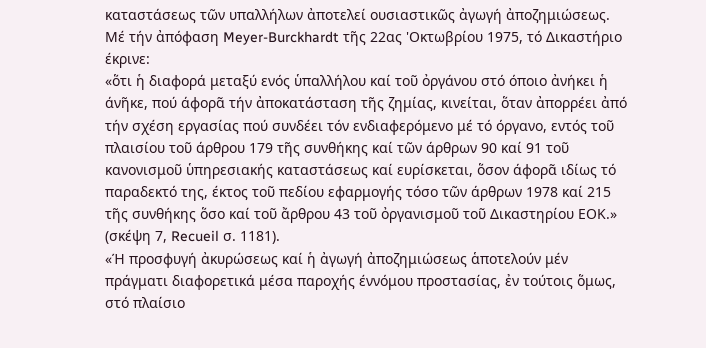καταστάσεως τῶν υπαλλήλων ἀποτελεί ουσιαστικῶς ἀγωγή ἀποζημιώσεως.
Μέ τήν ἀπόφαση Meyer-Burckhardt τῆς 22ας 'Οκτωβρίου 1975, τό Δικαστήριο έκρινε:
«ὅτι ἡ διαφορά μεταξύ ενός ὑπαλλήλου καί τοῦ ὀργάνου στό όποιο ἀνήκει ἡ άνῆκε, πού άφορᾶ τήν ἀποκατάσταση τῆς ζημίας, κινείται, ὅταν ἀπορρέει ἀπό τήν σχέση εργασίας πού συνδέει τόν ενδιαφερόμενο μέ τό όργανο, εντός τοῦ πλαισίου τοῦ άρθρου 179 τῆς συνθήκης καί τῶν άρθρων 90 καί 91 τοῦ κανονισμοῦ ὑπηρεσιακής καταστάσεως καί ευρίσκεται, ὅσον άφορᾶ ιδίως τό παραδεκτό της, έκτος τοῦ πεδίου εφαρμογής τόσο τῶν άρθρων 1978 καί 215 τῆς συνθήκης ὅσο καί τοῦ ἄρθρου 43 τοῦ ὀργανισμοῦ τοῦ Δικαστηρίου ΕΟΚ.» (σκέψη 7, Recueil σ. 1181).
«Ή προσφυγή ἀκυρώσεως καί ἡ ἀγωγή ἀποζημιώσεως ἁποτελούν μέν πράγματι διαφορετικά μέσα παροχής έννόμου προστασίας, ἐν τούτοις ὅμως, στό πλαίσιο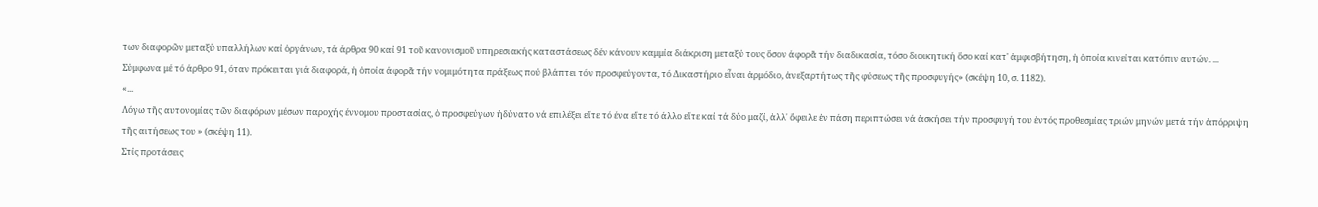των διαφορῶν μεταξύ υπαλλήλων καί ὀργάνων, τά άρθρα 90 καί 91 τοῦ κανονισμοῦ υπηρεσιακής καταστάσεως δέν κάνουν καμμία διάκριση μεταξύ τους ὅσον άφορᾶ τήν διαδικασία, τόσο διοικητική ὅσο καί κατ' ἀμφισβήτηση, ἡ ὁποία κινείται κατόπιν αυτών. ...
Σύμφωνα μέ τό άρθρο 91, όταν πρόκειται γιά διαφορά, ἡ ὁποία άφορᾶ τήν νομιμότητα πράξεως πού βλάπτει τόν προσφεύγοντα, τό Δικαστήριο εἶναι ἁρμόδιο, ἀνεξαρτήτως τῆς φύσεως τῆς προσφυγής» (σκέψη 10, σ. 1182).
«...
Λόγω τῆς αυτονομίας τῶν διαφόρων μέσων παροχής έννομου προστασίας, ὁ προσφεύγων ἠδύνατο νά επιλέξει εἴτε τό ένα εἴτε τό άλλο εἴτε καί τά δύο μαζί, ἀλλ᾽ ὄφειλε ἐν πάση περιπτώσει νά ἀσκήσει τήν προσφυγή του ἐντός προθεσμίας τριών μηνών μετά τήν ἀπόρριψη τῆς αιτήσεως του » (σκέψη 11).
Στίς προτάσεις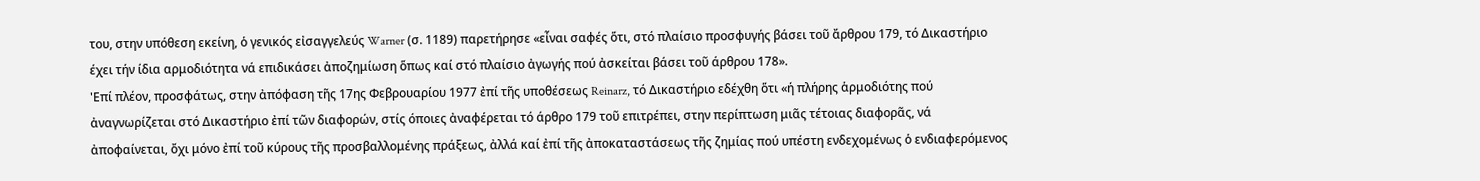του, στην υπόθεση εκείνη, ὁ γενικός εἰσαγγελεύς Warner (σ. 1189) παρετήρησε «εἶναι σαφές ὅτι, στό πλαίσιο προσφυγής βάσει τοῦ ἄρθρου 179, τό Δικαστήριο έχει τήν ίδια αρμοδιότητα νά επιδικάσει ἀποζημίωση ὅπως καί στό πλαίσιο ἀγωγής πού ἀσκείται βάσει τοῦ άρθρου 178».
'Επί πλέον, προσφάτως, στην ἀπόφαση τῆς 17ης Φεβρουαρίου 1977 ἐπί τῆς υποθέσεως Reinarz, τό Δικαστήριο εδέχθη ὅτι «ή πλήρης ἁρμοδιότης πού ἀναγνωρίζεται στό Δικαστήριο ἐπί τῶν διαφορών, στίς όποιες ἀναφέρεται τό άρθρο 179 τοῦ επιτρέπει, στην περίπτωση μιᾶς τέτοιας διαφορᾶς, νά ἀποφαίνεται, ὄχι μόνο ἐπί τοῦ κύρους τῆς προσβαλλομένης πράξεως, ἀλλά καί ἐπί τῆς ἀποκαταστάσεως τῆς ζημίας πού υπέστη ενδεχομένως ὁ ενδιαφερόμενος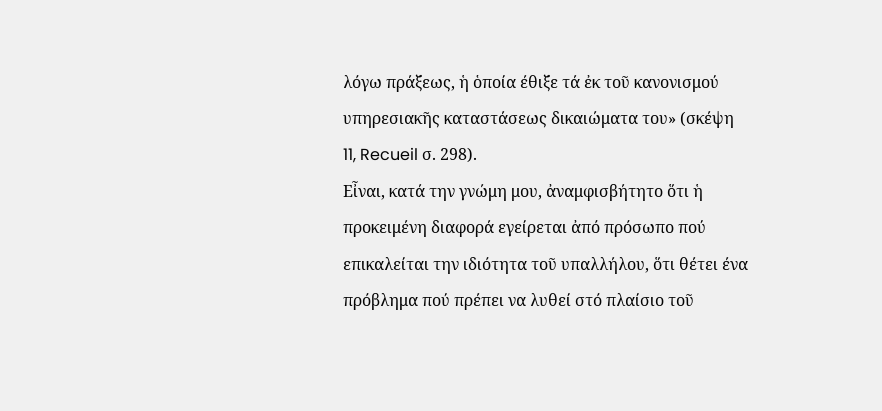λόγω πράξεως, ἡ ὁποία έθιξε τά ἐκ τοῦ κανονισμού υπηρεσιακῆς καταστάσεως δικαιώματα του» (σκέψη 11, Recueil σ. 298).
Εἶναι, κατά την γνώμη μου, ἀναμφισβήτητο ὅτι ἡ προκειμένη διαφορά εγείρεται ἀπό πρόσωπο πού επικαλείται την ιδιότητα τοῦ υπαλλήλου, ὅτι θέτει ένα πρόβλημα πού πρέπει να λυθεί στό πλαίσιο τοῦ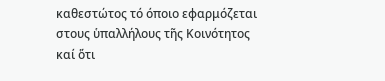καθεστώτος τό όποιο εφαρμόζεται στους ὑπαλλήλους τῆς Κοινότητος καί ὅτι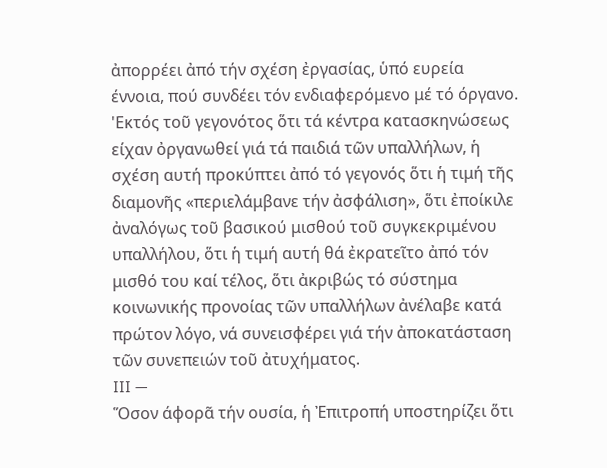ἀπορρέει ἀπό τήν σχέση ἐργασίας, ὑπό ευρεία έννοια, πού συνδέει τόν ενδιαφερόμενο μέ τό όργανο.
'Εκτός τοῦ γεγονότος ὅτι τά κέντρα κατασκηνώσεως είχαν ὀργανωθεί γιά τά παιδιά τῶν υπαλλήλων, ἡ σχέση αυτή προκύπτει ἀπό τό γεγονός ὅτι ἡ τιμή τῆς διαμονῆς «περιελάμβανε τήν ἀσφάλιση», ὅτι ἐποίκιλε ἀναλόγως τοῦ βασικού μισθού τοῦ συγκεκριμένου υπαλλήλου, ὅτι ἡ τιμή αυτή θά ἐκρατεῖτο ἀπό τόν μισθό του καί τέλος, ὅτι ἀκριβώς τό σύστημα κοινωνικής προνοίας τῶν υπαλλήλων ἀνέλαβε κατά πρώτον λόγο, νά συνεισφέρει γιά τήν ἀποκατάσταση τῶν συνεπειών τοῦ ἀτυχήματος.
III —
Ὅσον άφορᾶ τήν ουσία, ἡ Ἐπιτροπή υποστηρίζει ὅτι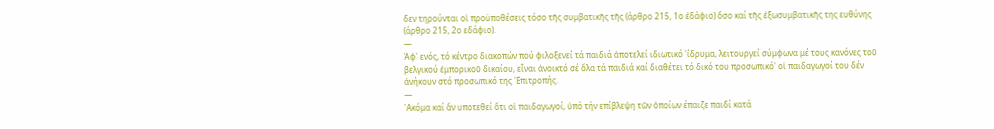δεν τηρούνται οἱ προϋποθέσεις τόσο τῆς συμβατικῆς τῆς (άρθρο 215, 1ο ἐδάφιο) ὅσο καί τῆς ἐξωσυμβατικῆς της ευθύνης (άρθρο 215, 2ο εδάφιο).
—
Ἀφ' ενός, τό κέντρο διακοπών πού φιλοξενεί τά παιδιά ἀποτελεί ιδιωτικό 'ίδρυμα, λειτουργεί σύμφωνα μέ τους κανόνες τοῦ βελγικού ἐμπορικοῦ δικαίου, εἶναι ἀνοικτό σέ ὅλα τά παιδιά καί διαθέτει τό δικό του προσωπικό' οἱ παιδαγωγοί του δέν ἀνήκουν στό προσωπικό της 'Επιτροπής.
—
'Ακόμα καί ἄν υποτεθεί ὅτι οἱ παιδαγωγοί, ὑπό τήν επίβλεψη τῶν ὁποίων έπαιζε παιδί κατά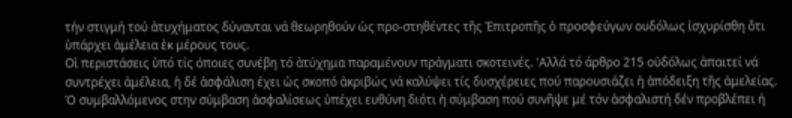τήν στιγμή τού ἀτυχήματος δύνανται νά θεωρηθούν ὡς προ-στηθέντες τῆς Ἐπιτροπῆς ὁ προσφεύγων ουδόλως ἰσχυρίσθη ὅτι ὑπάρχει ἀμέλεια ἐκ μέρους τους.
Οἱ περιστάσεις ὑπό τίς όποιες συνέβη τό ἀτύχημα παραμένουν πράγματι σκοτεινές. 'Αλλά τό άρθρο 215 οὐδόλως ἀπαιτεί νά συντρέχει ἀμέλεια, ἡ δέ ἀσφάλιση έχει ὡς σκοπό ἀκριβώς νά καλύψει τίς δυσχέρειες πού παρουσιάζει ἡ ἀπόδειξη τῆς ἀμελείας.
Ό συμβαλλόμενος στην σύμβαση ἀσφαλίσεως ὑπέχει ευθύνη διότι ἡ σύμβαση πού συνῆψε μέ τόν ἀσφαλιστή δέν προβλέπει ή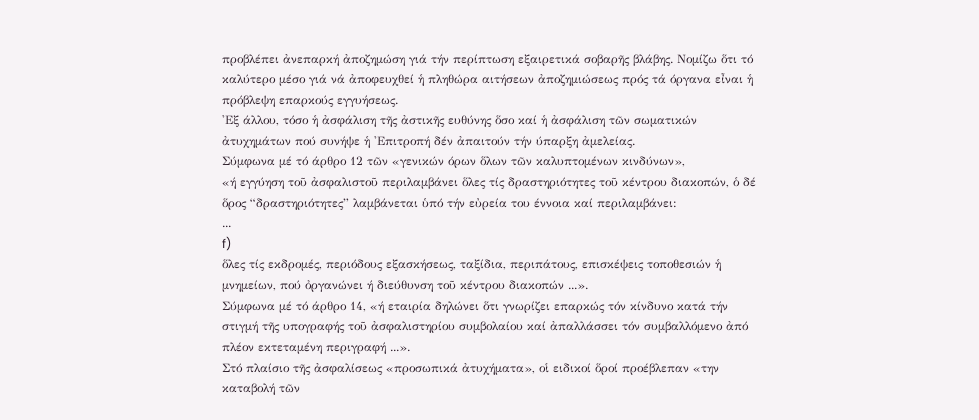προβλέπει ἀνεπαρκή ἀποζημώση γιά τήν περίπτωση εξαιρετικά σοβαρῆς βλάβης. Νομίζω ὅτι τό καλύτερο μέσο γιά νά ἀποφευχθεί ἡ πληθώρα αιτήσεων ἀποζημιώσεως πρός τά όργανα εἶναι ἡ πρόβλεψη επαρκούς εγγυήσεως.
'Εξ άλλου, τόσο ἡ ἀσφάλιση τῆς ἀστικῆς ευθύνης ὅσο καί ἡ ἀσφάλιση τῶν σωματικών ἀτυχημάτων πού συνήψε ἡ 'Επιτροπή δέν ἀπαιτούν τήν ύπαρξη ἀμελείας.
Σύμφωνα μέ τό άρθρο 12 τῶν «γενικών όρων ὅλων τῶν καλυπτομένων κινδύνων»,
«ή εγγύηση τοῦ ἀσφαλιστοῦ περιλαμβάνει ὅλες τίς δραστηριότητες τοῦ κέντρου διακοπών, ὁ δέ ὅρος “δραστηριότητες” λαμβάνεται ὑπό τήν εὐρεία του έννοια καί περιλαμβάνει:
...
f)
ὅλες τίς εκδρομές, περιόδους εξασκήσεως, ταξίδια, περιπάτους, επισκέψεις τοποθεσιών ἡ μνημείων, πού ὀργανώνει ή διεύθυνση τοῦ κέντρου διακοπών ...».
Σύμφωνα μέ τό άρθρο 14, «ή εταιρία δηλώνει ὅτι γνωρίζει επαρκώς τόν κίνδυνο κατά τήν στιγμή τῆς υπογραφής τοῦ ἀσφαλιστηρίου συμβολαίου καί ἀπαλλάσσει τόν συμβαλλόμενο ἀπό πλέον εκτεταμένη περιγραφή ...».
Στό πλαίσιο τῆς ἀσφαλίσεως «προσωπικά ἀτυχήματα», οἱ ειδικοί ὅροί προέβλεπαν «την καταβολή τῶν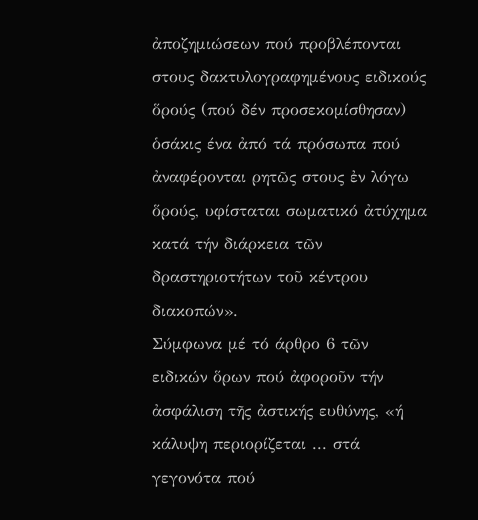ἀποζημιώσεων πού προβλέπονται στους δακτυλογραφημένους ειδικούς ὅρούς (πού δέν προσεκομίσθησαν) ὁσάκις ένα ἀπό τά πρόσωπα πού ἀναφέρονται ρητῶς στους ἐν λόγω ὅρούς, υφίσταται σωματικό ἀτύχημα κατά τήν διάρκεια τῶν δραστηριοτήτων τοῦ κέντρου διακοπών».
Σύμφωνα μέ τό άρθρο 6 τῶν ειδικών ὅρων πού ἀφοροῦν τήν ἀσφάλιση τῆς ἀστικής ευθύνης, «ή κάλυψη περιορίζεται ... στά γεγονότα πού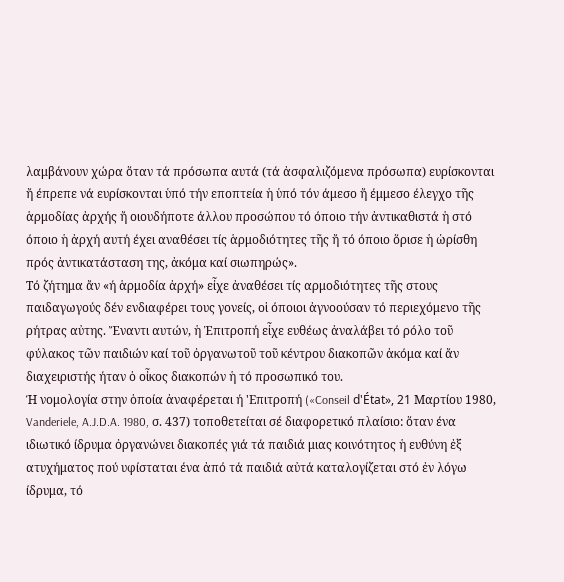λαμβάνουν χώρα ὅταν τά πρόσωπα αυτά (τά ἀσφαλιζόμενα πρόσωπα) ευρίσκονται ἤ έπρεπε νά ευρίσκονται ὑπό τήν εποπτεία ἡ ὑπό τόν άμεσο ἤ έμμεσο έλεγχο τῆς ἁρμοδίας ἀρχής ἤ οιουδήποτε άλλου προσώπου τό όποιο τήν ἀντικαθιστά ἡ στό όποιο ἡ ἀρχή αυτή έχει αναθέσει τίς ἁρμοδιότητες τῆς ἤ τό όποιο ὅρισε ἡ ὡρίσθη πρός ἀντικατάσταση της, ἀκόμα καί σιωπηρώς».
Τό ζήτημα ἄν «ή ἁρμοδία ἀρχή» εἶχε ἀναθέσει τίς αρμοδιότητες τῆς στους παιδαγωγούς δέν ενδιαφέρει τους γονείς, οἱ όποιοι ἀγνοούσαν τό περιεχόμενο τῆς ρήτρας αὐτης. Ἔναντι αυτών, ἡ Ἐπιτροπή εἶχε ευθέως ἀναλάβει τό ρόλο τοῦ φύλακος τῶν παιδιών καί τοῦ ὀργανωτοῦ τοῦ κέντρου διακοπῶν ἀκόμα καί ἄν διαχειριστής ήταν ὁ οἶκος διακοπών ἡ τό προσωπικό του.
Ή νομολογία στην ὁποία ἀναφέρεται ή 'Επιτροπή («Conseil d'État», 21 Μαρτίου 1980, Vanderiele, A.J.D.A. 1980, σ. 437) τοποθετείται σέ διαφορετικό πλαίσιο: ὅταν ένα ιδιωτικό ίδρυμα ὀργανώνει διακοπές γιά τά παιδιά μιας κοινότητος ἡ ευθύνη ἐξ ατυχήματος πού υφίσταται ένα ἀπό τά παιδιά αὐτά καταλογίζεται στό ἐν λόγω ίδρυμα, τό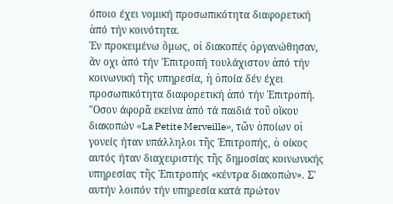όποιο έχει νομική προσωπικότητα διαφορετική ἀπό τήν κοινότητα.
Ἐν προκειμένω ὅμως, οἱ διακοπές ὀργανώθησαν, ἄν οχι ἀπό τήν 'Επιτροπή τουλάχιστον ἀπό τήν κοινωνική τῆς υπηρεσία, ἡ ὁποία δέν έχει προσωπικότητα διαφορετική ἀπό τήν Ἐπιτροπή. "Οσον άφορᾶ εκείνα ἀπό τά παιδιά τοῦ οἴκου διακοπών «La Petite Merveille», τῶν ὁποίων οἱ γονείς ήταν υπάλληλοι τῆς Ἐπιτροπής, ὁ οίκος αυτός ήταν διαχειριστής τῆς δημοσίας κοινωνικής υπηρεσίας τῆς Ἐπιτροπής «κέντρα διακοπών». Σ' αυτήν λοιπόν τήν υπηρεσία κατά πρώτον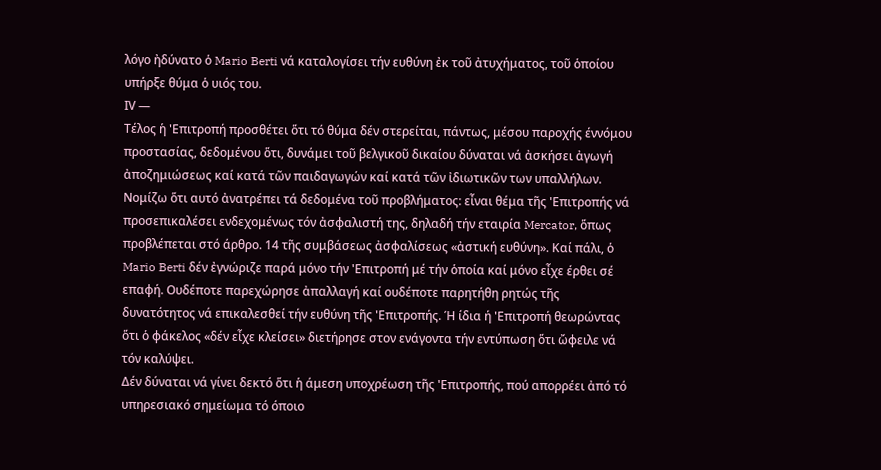λόγο ἠδύνατο ὁ Mario Berti νά καταλογίσει τήν ευθύνη ἐκ τοῦ ἀτυχήματος, τοῦ ὁποίου υπήρξε θύμα ὁ υιός του.
ΙV —
Τέλος ἡ 'Επιτροπή προσθέτει ὅτι τό θύμα δέν στερείται, πάντως, μέσου παροχής έννόμου προστασίας, δεδομένου ὅτι, δυνάμει τοῦ βελγικοῦ δικαίου δύναται νά ἀσκήσει ἀγωγή ἀποζημιώσεως καί κατά τῶν παιδαγωγών καί κατά τῶν ἰδιωτικῶν των υπαλλήλων.
Νομίζω ὅτι αυτό ἀνατρέπει τά δεδομένα τοῦ προβλήματος: εἶναι θέμα τῆς 'Επιτροπής νά προσεπικαλέσει ενδεχομένως τόν ἀσφαλιστή της, δηλαδή τήν εταιρία Mercator, ὅπως προβλέπεται στό άρθρο. 14 τῆς συμβάσεως ἀσφαλίσεως «ἀστική ευθύνη». Καί πάλι, ὁ Mario Berti δέν ἐγνώριζε παρά μόνο τήν 'Επιτροπή μέ τήν ὁποία καί μόνο εἶχε έρθει σέ επαφή. Ουδέποτε παρεχώρησε ἀπαλλαγή καί ουδέποτε παρητήθη ρητώς τῆς δυνατότητος νά επικαλεσθεί τήν ευθύνη τῆς 'Επιτροπής. Ή ίδια ή 'Επιτροπή θεωρώντας ὅτι ὁ φάκελος «δέν εἶχε κλείσει» διετήρησε στον ενάγοντα τήν εντύπωση ὅτι ὤφειλε νά τόν καλύψει.
Δέν δύναται νά γίνει δεκτό ὅτι ἡ άμεση υποχρέωση τῆς 'Επιτροπής, πού απορρέει ἀπό τό υπηρεσιακό σημείωμα τό όποιο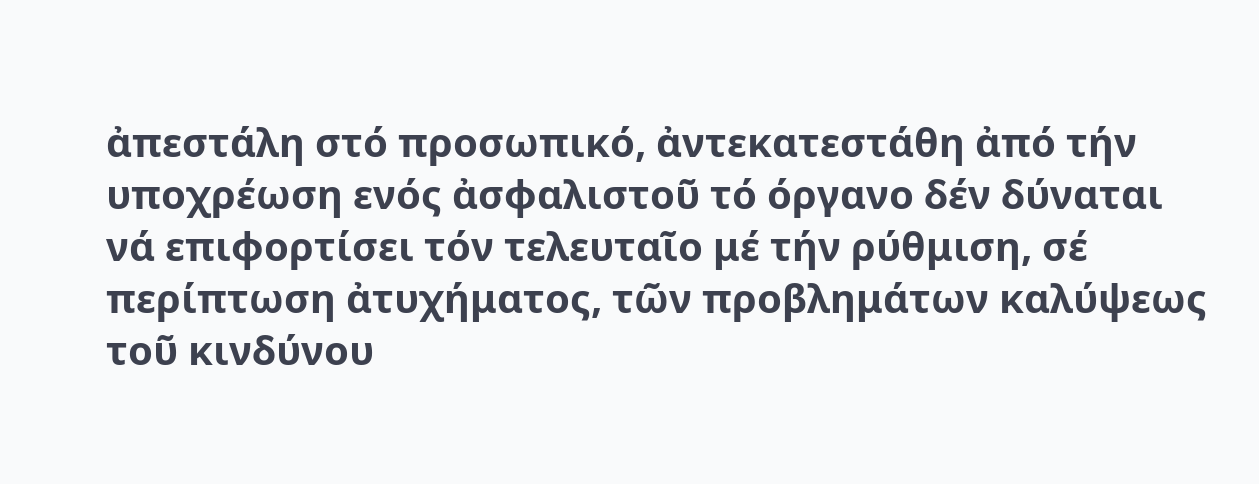ἀπεστάλη στό προσωπικό, ἀντεκατεστάθη ἀπό τήν υποχρέωση ενός ἀσφαλιστοῦ τό όργανο δέν δύναται νά επιφορτίσει τόν τελευταῖο μέ τήν ρύθμιση, σέ περίπτωση ἀτυχήματος, τῶν προβλημάτων καλύψεως τοῦ κινδύνου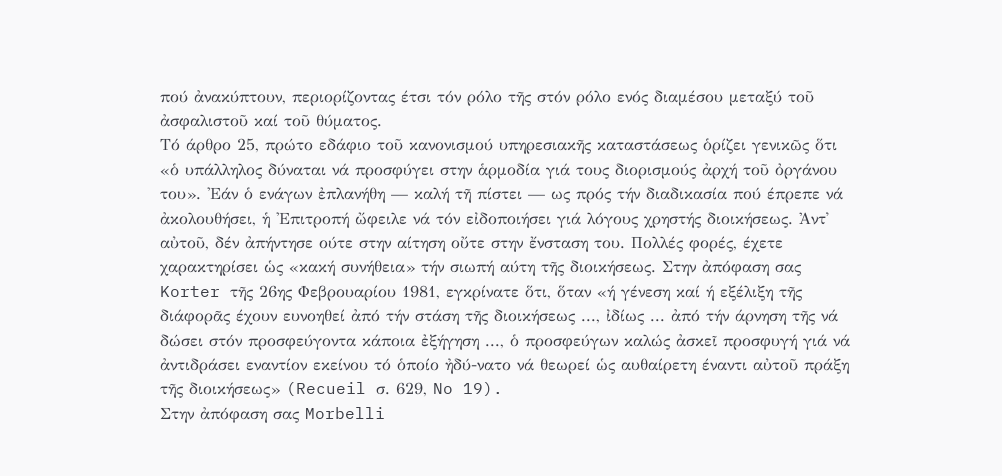πού ἀνακύπτουν, περιορίζοντας έτσι τόν ρόλο τῆς στόν ρόλο ενός διαμέσου μεταξύ τοῦ ἀσφαλιστοῦ καί τοῦ θύματος.
Τό άρθρο 25, πρώτο εδάφιο τοῦ κανονισμού υπηρεσιακῆς καταστάσεως ὁρίζει γενικῶς ὅτι «ὁ υπάλληλος δύναται νά προσφύγει στην ἁρμοδία γιά τους διορισμούς ἀρχή τοῦ ὀργάνου του». 'Εάν ὁ ενάγων ἐπλανήθη — καλή τῆ πίστει — ως πρός τήν διαδικασία πού έπρεπε νά ἀκολουθήσει, ἡ 'Επιτροπή ὤφειλε νά τόν εἰδοποιήσει γιά λόγους χρηστής διοικήσεως. Ἀντ᾽ αὐτοῦ, δέν ἀπήντησε ούτε στην αίτηση οὔτε στην ἔνσταση του. Πολλές φορές, έχετε χαρακτηρίσει ὡς «κακή συνήθεια» τήν σιωπή αύτη τῆς διοικήσεως. Στην ἀπόφαση σας Korter τῆς 26ης Φεβρουαρίου 1981, εγκρίνατε ὅτι, ὅταν «ή γένεση καί ή εξέλιξη τῆς διάφορᾶς έχουν ευνοηθεί ἀπό τήν στάση τῆς διοικήσεως ..., ἰδίως ... ἀπό τήν άρνηση τῆς νά δώσει στόν προσφεύγοντα κάποια ἐξήγηση ..., ὁ προσφεύγων καλώς ἀσκεῖ προσφυγή γιά νά ἀντιδράσει εναντίον εκείνου τό ὁποίο ἠδύ-νατο νά θεωρεί ὡς αυθαίρετη έναντι αὐτοῦ πράξη τῆς διοικήσεως» (Recueil σ. 629, No 19).
Στην ἀπόφαση σας Morbelli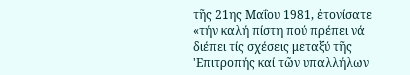τῆς 21ης Μαΐου 1981, ἐτονίσατε «τήν καλή πίστη πού πρέπει νά διέπει τίς σχέσεις μεταξύ τῆς 'Επιτροπής καί τῶν υπαλλήλων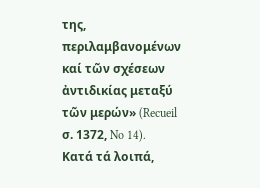της, περιλαμβανομένων καί τῶν σχέσεων ἀντιδικίας μεταξύ τῶν μερών» (Recueil σ. 1372, No 14).
Κατά τά λοιπά,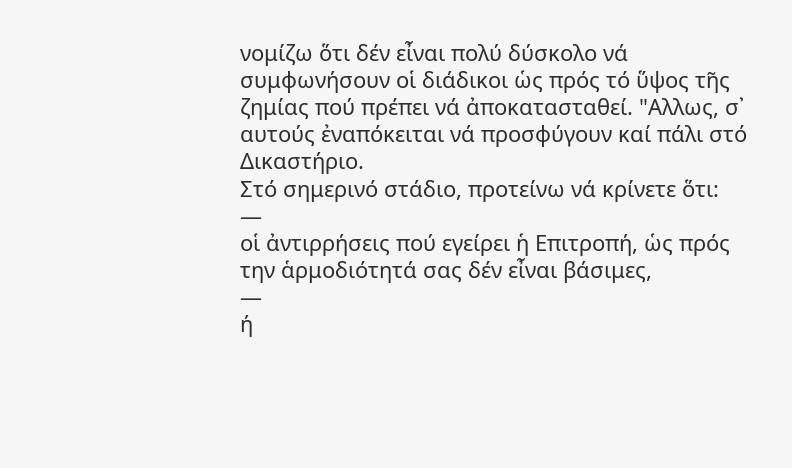νομίζω ὅτι δέν εἶναι πολύ δύσκολο νά συμφωνήσουν οἱ διάδικοι ὡς πρός τό ὕψος τῆς ζημίας πού πρέπει νά ἀποκατασταθεί. "Αλλως, σ᾽ αυτούς ἐναπόκειται νά προσφύγουν καί πάλι στό Δικαστήριο.
Στό σημερινό στάδιο, προτείνω νά κρίνετε ὅτι:
—
οἱ ἀντιρρήσεις πού εγείρει ἡ Επιτροπή, ὡς πρός την ἁρμοδιότητά σας δέν εἶναι βάσιμες,
—
ή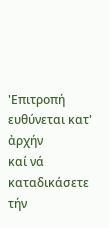'Επιτροπή ευθύνεται κατ' ἀρχήν
καί νά καταδικάσετε τήν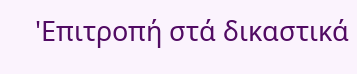'Επιτροπή στά δικαστικά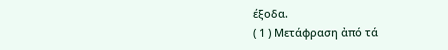έξοδα.
( 1 ) Μετάφραση ἀπό τά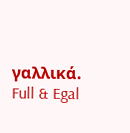γαλλικά.
Full & Egal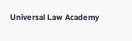Universal Law Academy